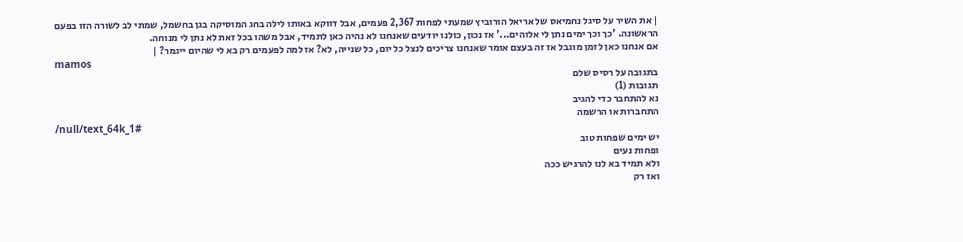| את השיר על סיגל נחמיאס של אריאל הורוביץ שמעתי לפחות 2,367 פעמים, אבל דווקא באותו לילה בחג המוסיקה בגן בחשמל, שמתי לב לשורה הזו בפעם הראשונה. 'כך וכך ימים נתן לי אלוהים...' אז נכון, כולנו יודעים שאנחנו לא נהיה כאן לתמיד, אבל משהו בכל זאת לא נתן לי מנוחה.
אם אנחנו כאן לזמן מוגבל אז זה בעצם אומר שאנחנו צריכים לנצל כל יום, כל שנייה, לא? אז למה לפעמים רק בא לי שהיום ייגמר? |
mamos
בתגובה על רסיס שלם
תגובות (1)
נא להתחבר כדי להגיב
התחברות או הרשמה
/null/text_64k_1#
יש ימים שפחות טוב
ופחות נעים
ולא תמיד בא לנו להרגיש ככה
ואז רק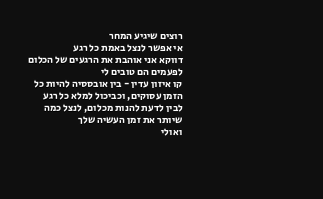רוצים שיגיע המחר
אי אפשר לנצל באמת כל רגע
דווקא אני אוהבת את הרגעים של הכלום
לפעמים הם טובים לי
קו איזון עדין - בין אובססיה להיות כל הזמן עסוקים, וכביכול למלא כל רגע
לבין לדעת להנות מכלום, לנצל כמה שיותר את זמן העשיה שלך
ואולי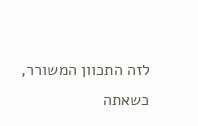לזה התכוון המשורר,
כשאתה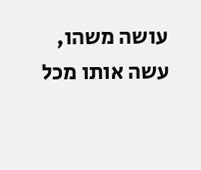עושה משהו, עשה אותו מכל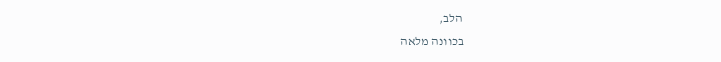הלב,
בכוונה מלאה